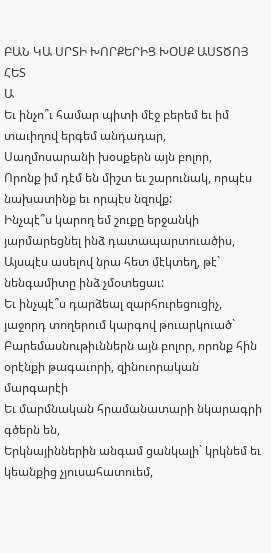ԲԱՆ ԿԱ ՍՐՏԻ ԽՈՐՔԵՐԻՑ ԽՕՍՔ ԱՍՏԾՈՅ ՀԵՏ
Ա
Եւ ինչո՞ւ համար պիտի մէջ բերեմ եւ իմ տաւիղով երգեմ անդադար,
Սաղմոսարանի խօսքերն այն բոլոր,
Որոնք իմ դէմ են միշտ եւ շարունակ, որպէս նախատինք եւ որպէս նզովք:
Ինչպէ՞ս կարող եմ շուքը երջանկի յարմարեցնել ինձ դատապարտուածիս,
Այսպէս ասելով նրա հետ մէկտեղ, թէ` նենգամիտը ինձ չմօտեցաւ:
Եւ ինչպէ՞ս դարձեալ զարհուրեցուցիչ, յաջորդ տողերում կարգով թուարկուած`
Բարեմասնութիւններն այն բոլոր, որոնք հին օրէնքի թագաւորի, զինուորական մարգարէի
Եւ մարմնական հրամանատարի նկարագրի գծերն են,
Երկնայիններին անգամ ցանկալի` կրկնեմ եւ կեանքից չյուսահատուեմ,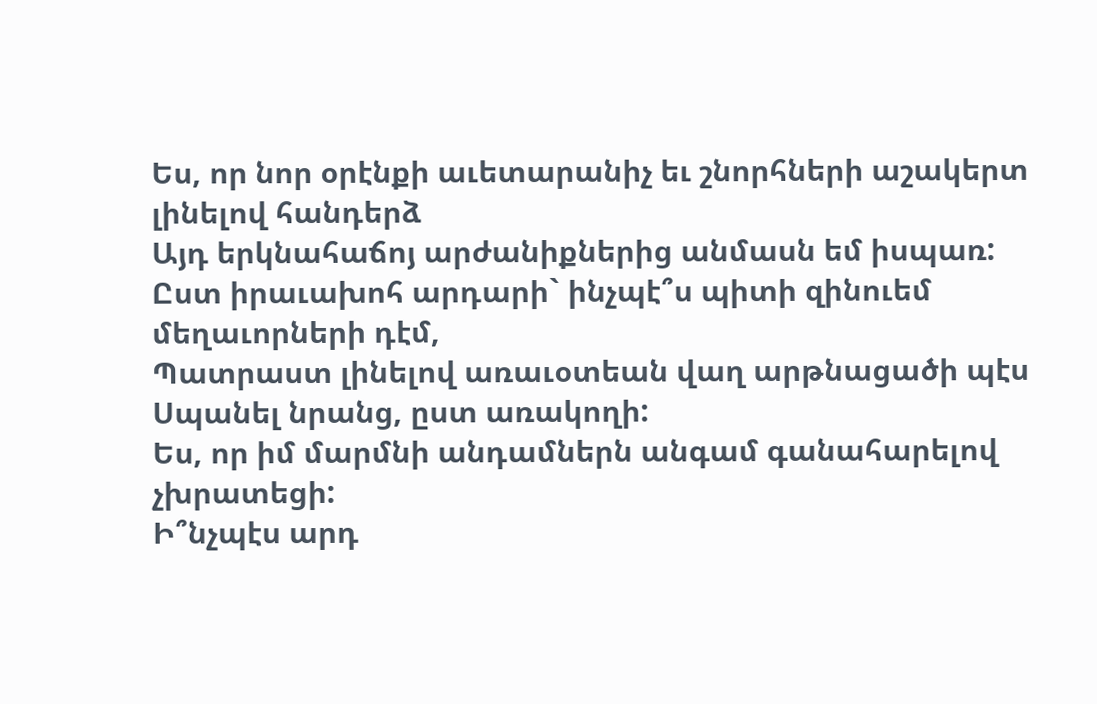Ես, որ նոր օրէնքի աւետարանիչ եւ շնորհների աշակերտ լինելով հանդերձ
Այդ երկնահաճոյ արժանիքներից անմասն եմ իսպառ:
Ըստ իրաւախոհ արդարի` ինչպէ՞ս պիտի զինուեմ մեղաւորների դէմ,
Պատրաստ լինելով առաւօտեան վաղ արթնացածի պէս
Սպանել նրանց, ըստ առակողի:
Ես, որ իմ մարմնի անդամներն անգամ գանահարելով չխրատեցի:
Ի՞նչպէս արդ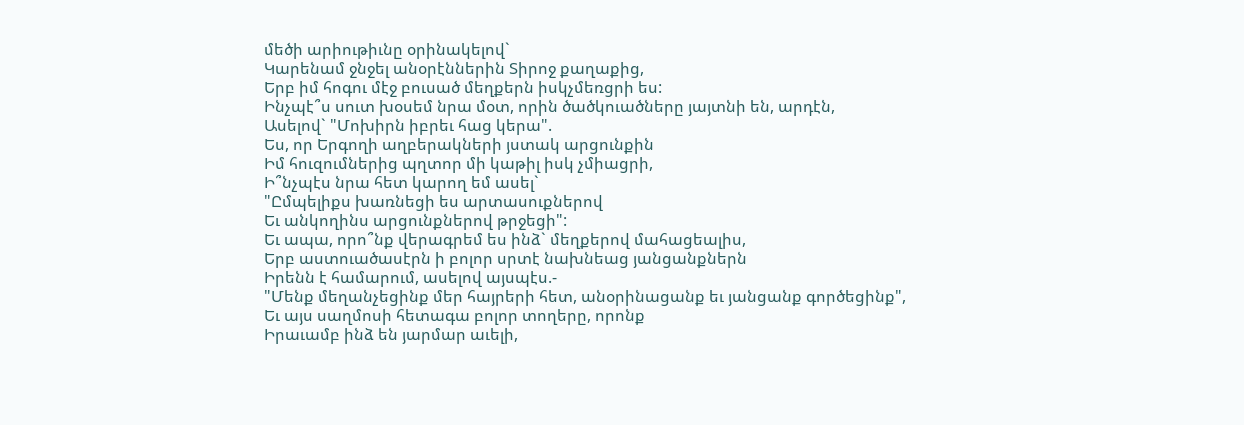մեծի արիութիւնը օրինակելով`
Կարենամ ջնջել անօրէններին Տիրոջ քաղաքից,
Երբ իմ հոգու մէջ բուսած մեղքերն իսկչմեռցրի ես:
Ինչպէ՞ս սուտ խօսեմ նրա մօտ, որին ծածկուածները յայտնի են, արդէն,
Ասելով` "Մոխիրն իբրեւ հաց կերա".
Ես, որ Երգողի աղբերակների յստակ արցունքին
Իմ հուզումներից պղտոր մի կաթիլ իսկ չմիացրի,
Ի՞նչպէս նրա հետ կարող եմ ասել`
"Ըմպելիքս խառնեցի ես արտասուքներով
Եւ անկողինս արցունքներով թրջեցի":
Եւ ապա, որո՞նք վերագրեմ ես ինձ` մեղքերով մահացեալիս,
Երբ աստուածասէրն ի բոլոր սրտէ նախնեաց յանցանքներն
Իրենն է համարում, ասելով այսպէս.-
"Մենք մեղանչեցինք մեր հայրերի հետ, անօրինացանք եւ յանցանք գործեցինք",
Եւ այս սաղմոսի հետագա բոլոր տողերը, որոնք
Իրաւամբ ինձ են յարմար աւելի,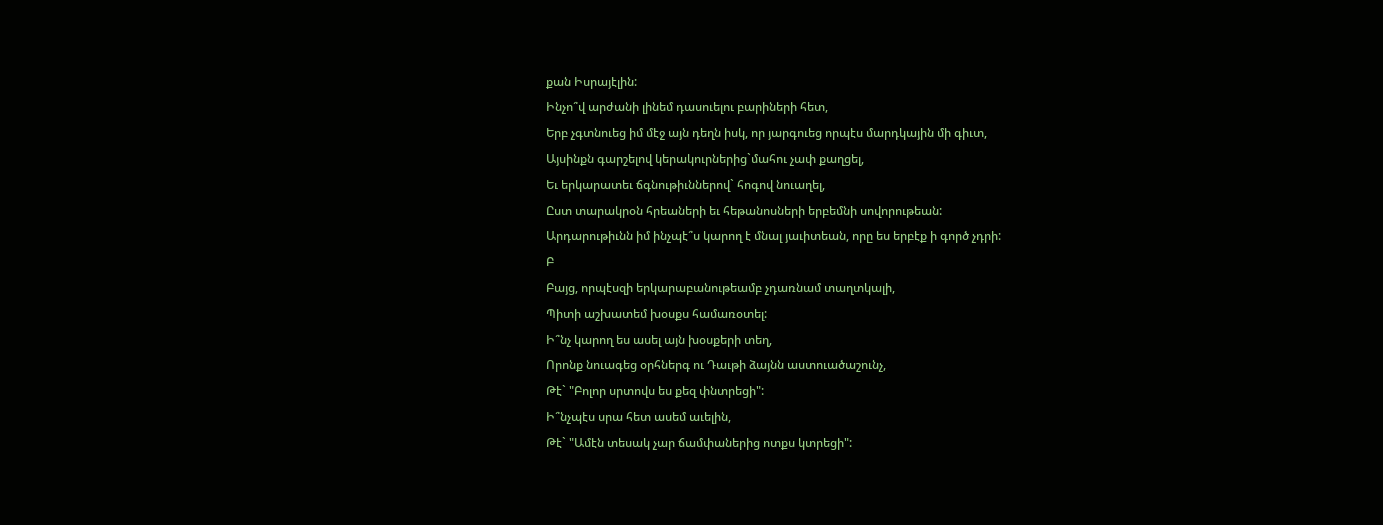քան Իսրայէլին:
Ինչո՞վ արժանի լինեմ դասուելու բարիների հետ,
Երբ չգտնուեց իմ մէջ այն դեղն իսկ, որ յարգուեց որպէս մարդկային մի գիւտ,
Այսինքն գարշելով կերակուրներից`մահու չափ քաղցել,
Եւ երկարատեւ ճգնութիւններով` հոգով նուաղել,
Ըստ տարակրօն հրեաների եւ հեթանոսների երբեմնի սովորութեան:
Արդարութիւնն իմ ինչպէ՞ս կարող է մնալ յաւիտեան, որը ես երբէք ի գործ չդրի:
Բ
Բայց, որպէսզի երկարաբանութեամբ չդառնամ տաղտկալի,
Պիտի աշխատեմ խօսքս համառօտել:
Ի՞նչ կարող ես ասել այն խօսքերի տեղ,
Որոնք նուագեց օրհներգ ու Դաւթի ձայնն աստուածաշունչ,
Թէ` "Բոլոր սրտովս ես քեզ փնտրեցի":
Ի՞նչպէս սրա հետ ասեմ աւելին,
Թէ` "Ամէն տեսակ չար ճամփաներից ոտքս կտրեցի":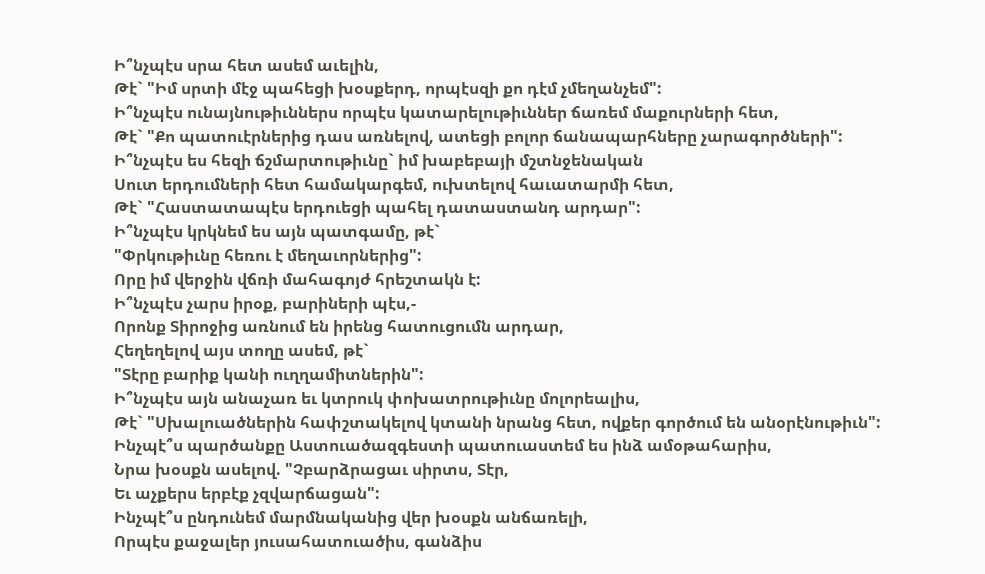Ի՞նչպէս սրա հետ ասեմ աւելին,
Թէ` "Իմ սրտի մէջ պահեցի խօսքերդ, որպէսզի քո դէմ չմեղանչեմ":
Ի՞նչպէս ունայնութիւններս որպէս կատարելութիւններ ճառեմ մաքուրների հետ,
Թէ` "Քո պատուէրներից դաս առնելով, ատեցի բոլոր ճանապարհները չարագործների":
Ի՞նչպէս ես հեզի ճշմարտութիւնը` իմ խաբեբայի մշտնջենական
Սուտ երդումների հետ համակարգեմ, ուխտելով հաւատարմի հետ,
Թէ` "Հաստատապէս երդուեցի պահել դատաստանդ արդար":
Ի՞նչպէս կրկնեմ ես այն պատգամը, թէ`
"Փրկութիւնը հեռու է մեղաւորներից":
Որը իմ վերջին վճռի մահագոյժ հրեշտակն է:
Ի՞նչպէս չարս իրօք, բարիների պէս,-
Որոնք Տիրոջից առնում են իրենց հատուցումն արդար,
Հեղեղելով այս տողը ասեմ, թէ`
"Տէրը բարիք կանի ուղղամիտներին":
Ի՞նչպէս այն անաչառ եւ կտրուկ փոխատրութիւնը մոլորեալիս,
Թէ` "Սխալուածներին հափշտակելով կտանի նրանց հետ, ովքեր գործում են անօրէնութիւն":
Ինչպէ՞ս պարծանքը Աստուածազգեստի պատուաստեմ ես ինձ ամօթահարիս,
Նրա խօսքն ասելով. "Չբարձրացաւ սիրտս, Տէր,
Եւ աչքերս երբէք չզվարճացան":
Ինչպէ՞ս ընդունեմ մարմնականից վեր խօսքն անճառելի,
Որպէս քաջալեր յուսահատուածիս, գանձիս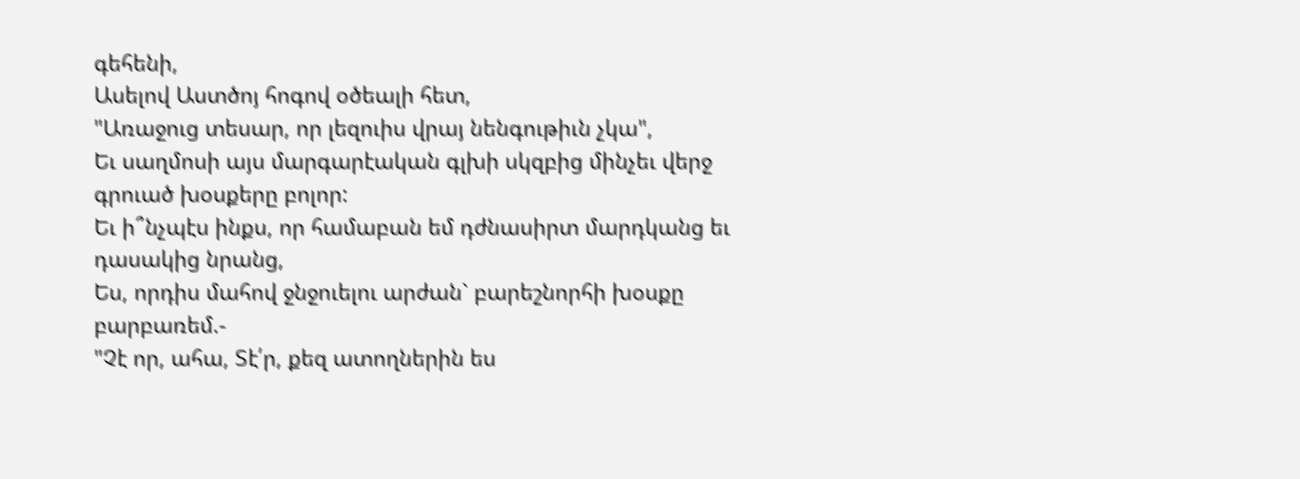գեհենի,
Ասելով Աստծոյ հոգով օծեալի հետ,
"Առաջուց տեսար, որ լեզուիս վրայ նենգութիւն չկա",
Եւ սաղմոսի այս մարգարէական գլխի սկզբից մինչեւ վերջ գրուած խօսքերը բոլոր:
Եւ ի՞նչպէս ինքս, որ համաբան եմ դժնասիրտ մարդկանց եւ դասակից նրանց,
Ես, որդիս մահով ջնջուելու արժան` բարեշնորհի խօսքը բարբառեմ.-
"Չէ որ, ահա, Տէ՛ր, քեզ ատողներին ես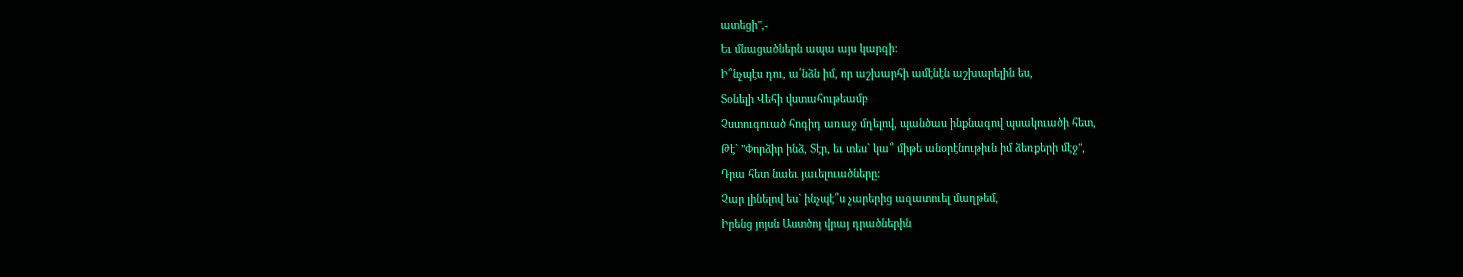ատեցի",-
Եւ մնացածներն ապա այս կարգի:
Ի՞նչպէս դու, ա՛նձն իմ, որ աշխարհի ամէնէն աշխարելին ես,
Տօնելի Վեհի վստահութեամբ
Չստուգուած հոգիդ առաջ մղելով, պանծաս ինքնագով պսակուածի հետ,
Թէ` "Փորձիր ինձ, Տէր, եւ տես` կա՞ միթե անօրէնութիւն իմ ձեռքերի մէջ",
Դրա հետ նաեւ յաւելուածները:
Չար լինելով ես` ինչպէ՞ս չարերից ազատուել մաղթեմ,
Իրենց յոյսն Աստծոյ վրայ դրածներին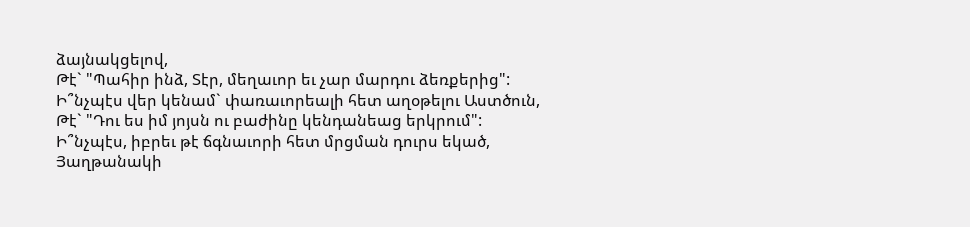ձայնակցելով,
Թէ` "Պահիր ինձ, Տէր, մեղաւոր եւ չար մարդու ձեռքերից":
Ի՞նչպէս վեր կենամ` փառաւորեալի հետ աղօթելու Աստծուն,
Թէ` "Դու ես իմ յոյսն ու բաժինը կենդանեաց երկրում":
Ի՞նչպէս, իբրեւ թէ ճգնաւորի հետ մրցման դուրս եկած,
Յաղթանակի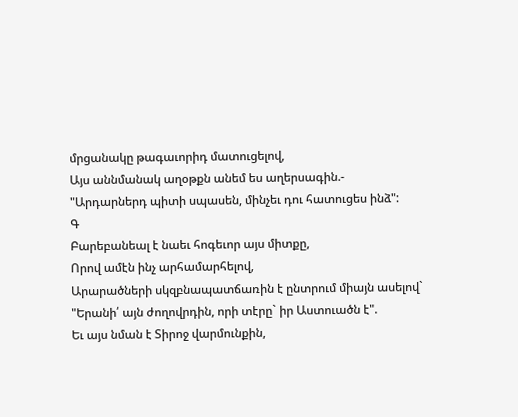մրցանակը թագաւորիդ մատուցելով,
Այս աննմանակ աղօթքն անեմ ես աղերսագին.-
"Արդարներդ պիտի սպասեն, մինչեւ դու հատուցես ինձ":
Գ
Բարեբանեալ է նաեւ հոգեւոր այս միտքը,
Որով ամէն ինչ արհամարհելով,
Արարածների սկզբնապատճառին է ընտրում միայն ասելով`
"Երանի՛ այն ժողովրդին, որի տէրը` իր Աստուածն է".
Եւ այս նման է Տիրոջ վարմունքին,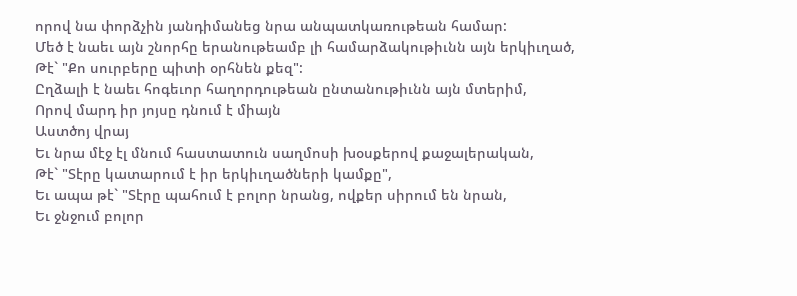որով նա փորձչին յանդիմանեց նրա անպատկառութեան համար:
Մեծ է նաեւ այն շնորհը երանութեամբ լի համարձակութիւնն այն երկիւղած,
Թէ` "Քո սուրբերը պիտի օրհնեն քեզ":
Ըղձալի է նաեւ հոգեւոր հաղորդութեան ընտանութիւնն այն մտերիմ,
Որով մարդ իր յոյսը դնում է միայն
Աստծոյ վրայ
Եւ նրա մէջ էլ մնում հաստատուն սաղմոսի խօսքերով քաջալերական,
Թէ` "Տէրը կատարում է իր երկիւղածների կամքը",
Եւ ապա թէ` "Տէրը պահում է բոլոր նրանց, ովքեր սիրում են նրան,
Եւ ջնջում բոլոր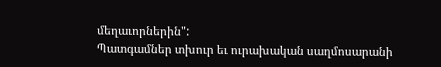մեղաւորներին":
Պատգամներ տխուր եւ ուրախական սաղմոսարանի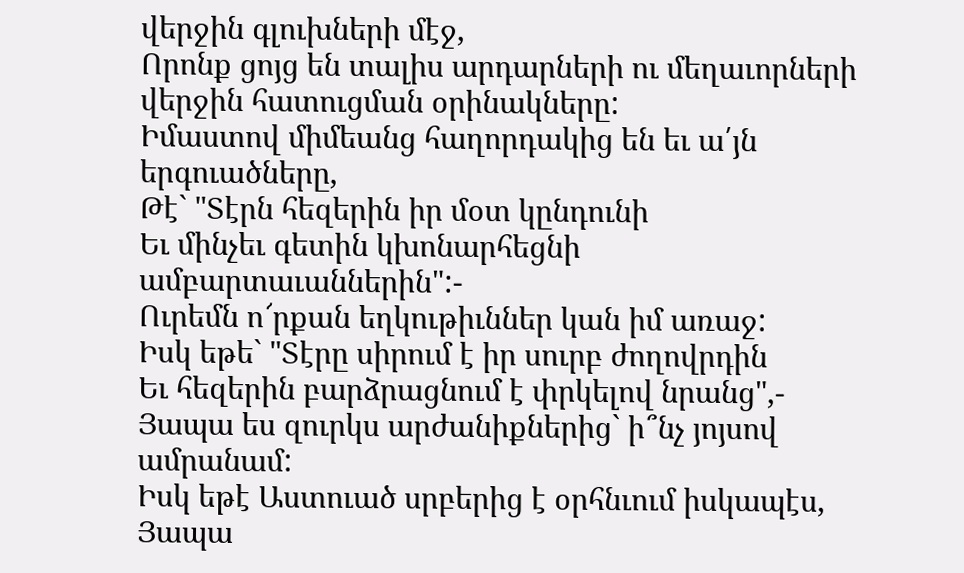վերջին գլուխների մէջ,
Որոնք ցոյց են տալիս արդարների ու մեղաւորների վերջին հատուցման օրինակները:
Իմաստով միմեանց հաղորդակից են եւ ա՛յն երգուածները,
Թէ` "Տէրն հեզերին իր մօտ կընդունի
Եւ մինչեւ գետին կխոնարհեցնի ամբարտաւաններին":-
Ուրեմն ո՜րքան եղկութիւններ կան իմ առաջ:
Իսկ եթե` "Տէրը սիրում է իր սուրբ ժողովրդին
Եւ հեզերին բարձրացնում է փրկելով նրանց",-
Յապա ես զուրկս արժանիքներից` ի՞նչ յոյսով ամրանամ:
Իսկ եթէ Աստուած սրբերից է օրհնւում իսկապէս,
Յապա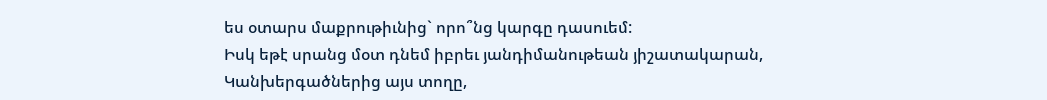ես օտարս մաքրութիւնից` որո՞նց կարգը դասուեմ:
Իսկ եթէ սրանց մօտ դնեմ իբրեւ յանդիմանութեան յիշատակարան,
Կանխերգածներից այս տողը,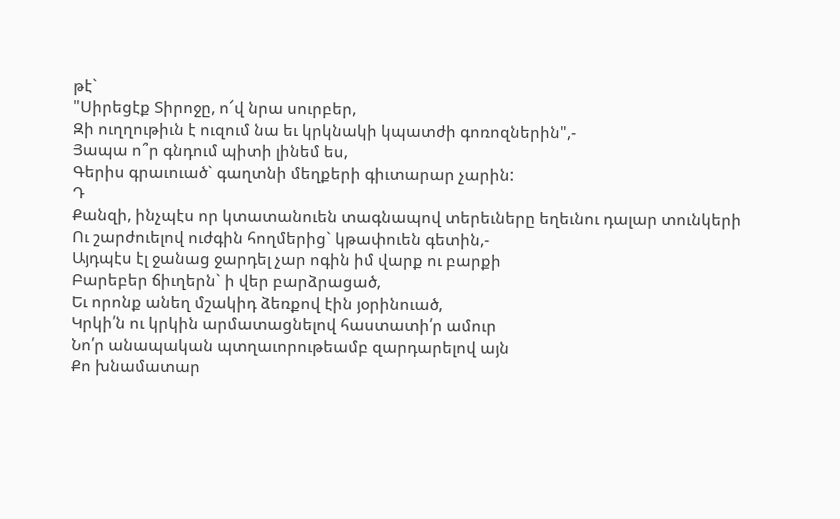թէ`
"Սիրեցէք Տիրոջը, ո՜վ նրա սուրբեր,
Զի ուղղութիւն է ուզում նա եւ կրկնակի կպատժի գոռոզներին",-
Յապա ո՞ր գնդում պիտի լինեմ ես,
Գերիս գրաւուած` գաղտնի մեղքերի գիւտարար չարին:
Դ
Քանզի, ինչպէս որ կտատանուեն տագնապով տերեւները եղեւնու դալար տունկերի
Ու շարժուելով ուժգին հողմերից` կթափուեն գետին,-
Այդպէս էլ ջանաց ջարդել չար ոգին իմ վարք ու բարքի
Բարեբեր ճիւղերն` ի վեր բարձրացած,
Եւ որոնք անեղ մշակիդ ձեռքով էին յօրինուած,
Կրկի՛ն ու կրկին արմատացնելով հաստատի՛ր ամուր
Նո՛ր անապական պտղաւորութեամբ զարդարելով այն
Քո խնամատար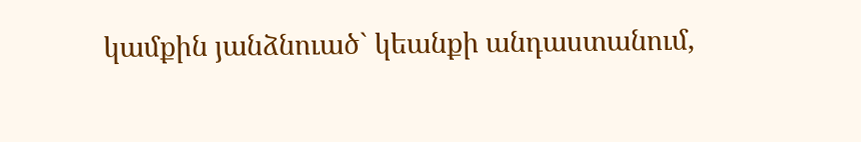կամքին յանձնուած` կեանքի անդաստանում,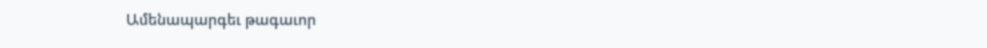Ամենապարգեւ թագաւոր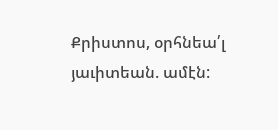Քրիստոս, օրհնեա՛լ յաւիտեան. ամէն: